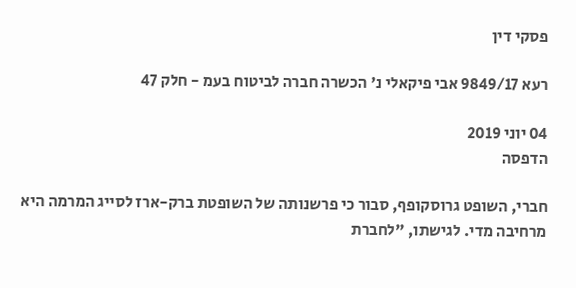פסקי דין

רעא 9849/17 אבי פיקאלי נ' הכשרה חברה לביטוח בעמ - חלק 47

04 יוני 2019
הדפסה

חברי, השופט גרוסקופף, סבור כי פרשנותה של השופטת ברק-ארז לסייג המרמה היא מרחיבה מדי. לגישתו, "לחברת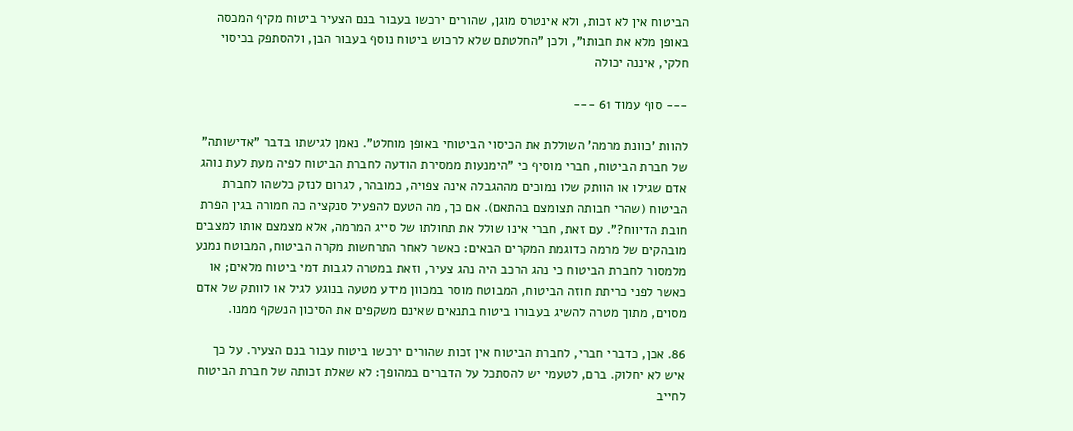הביטוח אין לא זכות, ולא אינטרס מוגן, שהורים ירכשו בעבור בנם הצעיר ביטוח מקיף המכסה באופן מלא את חבותו", ולכן "החלטתם שלא לרכוש ביטוח נוסף בעבור הבן, ולהסתפק בכיסוי חלקי, איננה יכולה

--- סוף עמוד 61 ---

להוות 'כוונת מרמה' השוללת את הכיסוי הביטוחי באופן מוחלט". נאמן לגישתו בדבר "אדישותה" של חברת הביטוח, חברי מוסיף כי "הימנעות ממסירת הודעה לחברת הביטוח לפיה מעת לעת נוהג אדם שגילו או הוותק שלו נמוכים מההגבלה אינה צפויה, כמובהר, לגרום לנזק כלשהו לחברת הביטוח (שהרי חבותה תצומצם בהתאם). אם כך, מה הטעם להפעיל סנקציה כה חמורה בגין הפרת חובת הדיווח?". עם זאת, חברי אינו שולל את תחולתו של סייג המרמה, אלא מצמצם אותו למצבים מובהקים של מרמה כדוגמת המקרים הבאים: כאשר לאחר התרחשות מקרה הביטוח, המבוטח נמנע מלמסור לחברת הביטוח כי נהג הרכב היה נהג צעיר, וזאת במטרה לגבות דמי ביטוח מלאים; או כאשר לפני כריתת חוזה הביטוח, המבוטח מוסר במכוון מידע מטעה בנוגע לגיל או לוותק של אדם מסוים, מתוך מטרה להשיג בעבורו ביטוח בתנאים שאינם משקפים את הסיכון הנשקף ממנו.

86. אכן, כדברי חברי, לחברת הביטוח אין זכות שהורים ירכשו ביטוח עבור בנם הצעיר. על כך איש לא יחלוק. ברם, לטעמי יש להסתכל על הדברים במהופך: לא שאלת זכותה של חברת הביטוח לחייב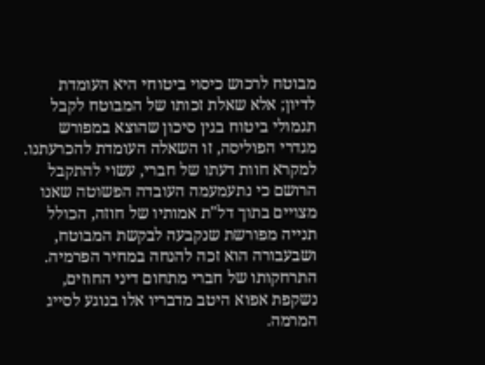מבוטח לרכוש כיסוי ביטוחי היא העומדת לדיון; אלא שאלת זכותו של המבוטח לקבל תגמולי ביטוח בגין סיכון שהוצא במפורש מגדרי הפוליסה, זו השאלה העומדת להכרעתנו. למקרא חוות דעתו של חברי, עשוי להתקבל הרושם כי נתעמעמה העובדה הפשוטה שאנו מצויים בתוך דל"ת אמותיו של חוזה, הכולל תנייה מפורשת שנקבעה לבקשת המבוטח, ושבעבורה הוא זכה להנחה במחיר הפרמיה. התרחקותו של חברי מתחום דיני החוזים, נשקפת אפוא היטב מדבריו אלו בנוגע לסייג המרמה.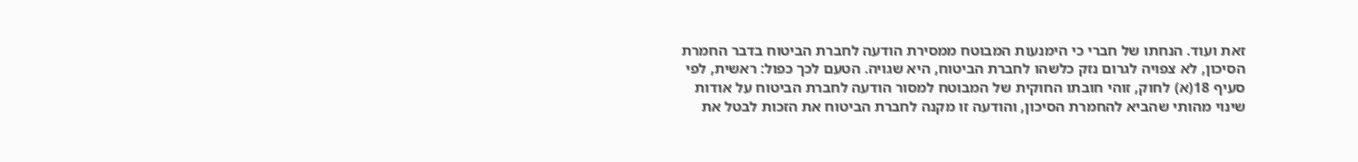זאת ועוד. הנחתו של חברי כי הימנעות המבוטח ממסירת הודעה לחברת הביטוח בדבר החמרת הסיכון, לא צפויה לגרום נזק כלשהו לחברת הביטוח, היא שגויה. הטעם לכך כפול: ראשית, לפי סעיף 18(א) לחוק, זוהי חובתו החוקית של המבוטח למסור הודעה לחברת הביטוח על אודות שינוי מהותי שהביא להחמרת הסיכון, והודעה זו מקנה לחברת הביטוח את הזכות לבטל את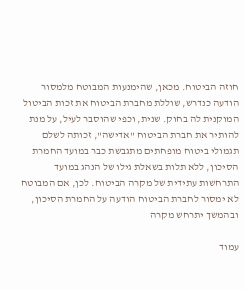חוזה הביטוח. מכאן, שהימנעות המבוטח מלמסור הודעה כנדרש, שוללת מחברת הביטוח את זכות הביטול המוקנית לה בחוק. שנית, וכפי שהוסבר לעיל, על מנת להותיר את חברת הביטוח "אדישה", זכותה לשלם תגמולי ביטוח מופחתים מתגבשת כבר במועד החמרת הסיכון, ללא תלות בשאלת גילו של הנהג במועד התרחשות עתידית של מקרה הביטוח. לכן, אם המבוטח לא ימסור לחברת הביטוח הודעה על החמרת הסיכון, ובהמשך יתרחש מקרה

עמוד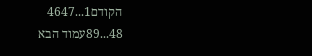הקודם1...4647
48...89עמוד הבא